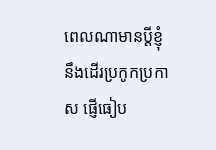ពេលណាមានប្ដីខ្ញុំនឹងដើរប្រកូកប្រកាស ផ្ញើធៀប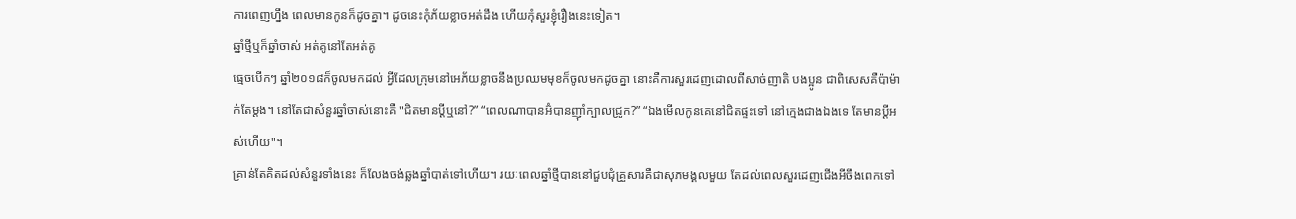ការពេញហ្នឹង ពេលមានកូនក៏ដូចគ្នា។ ដូចនេះកុំភ័យខ្លាចអត់ដឹង ហើយកុំសួរខ្ញុំរឿងនេះទៀត។
ឆ្នាំថ្មីឬក៏ឆ្នាំចាស់ អត់គូនៅតែអត់គូ
ធ្មេចបើកៗ ឆ្នាំ២០១៨ក៏ចូលមកដល់ អ្វីដែលក្រុមនៅអេភ័យខ្លាចនឹងប្រឈមមុខក៏ចូលមកដូចគ្នា នោះគឺការសួរដេញដោលពីសាច់ញាតិ បងប្អូន ជាពិសេសគឺប៉ាម៉ាក់តែម្ដង។ នៅតែជាសំនួរឆ្នាំចាស់នោះគឺ "ជិតមានប្ដីឬនៅ?” “ពេលណាបានអ៊ំបានញ៉ាំក្បាលជ្រូក?” “ឯងមើលកូនគេនៅជិតផ្ទះទៅ នៅក្មេងជាងឯងទេ តែមានប្ដីអស់ហើយ"។
គ្រាន់តែគិតដល់សំនួរទាំងនេះ ក៏លែងចង់ឆ្លងឆ្នាំបាត់ទៅហើយ។ រយៈពេលឆ្នាំថ្មីបាននៅជួបជុំគ្រួសារគឺជាសុភមង្គលមួយ តែដល់ពេលសួរដេញជើងអីចឹងពេកទៅ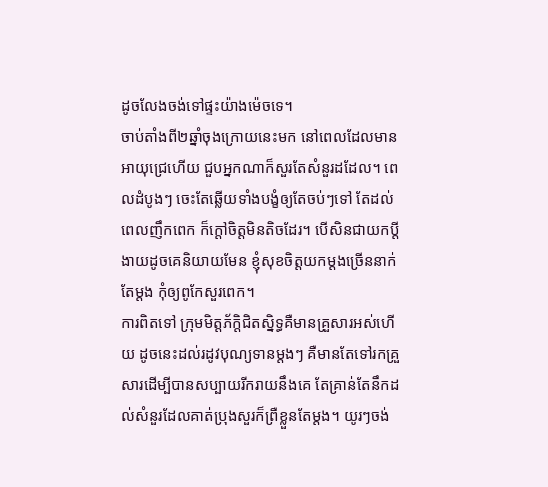ដូចលែងចង់ទៅផ្ទះយ៉ាងម៉េចទេ។
ចាប់តាំងពី២ឆ្នាំចុងក្រោយនេះមក នៅពេលដែលមានអាយុជ្រេហើយ ជួបអ្នកណាក៏សួរតែសំនួរដដែល។ ពេលដំបូងៗ ចេះតែឆ្លើយទាំងបង្ខំឲ្យតែចប់ៗទៅ តែដល់ពេលញឹកពេក ក៏ក្ដៅចិត្តមិនតិចដែរ។ បើសិនជាយកប្ដីងាយដូចគេនិយាយមែន ខ្ញុំសុខចិត្តយកម្ដងច្រើននាក់តែម្ដង កុំឲ្យពូកែសួរពេក។
ការពិតទៅ ក្រុមមិត្តភ័ក្ដិជិតស្និទ្ធគឺមានគ្រួសារអស់ហើយ ដូចនេះដល់រដូវបុណ្យទានម្ដងៗ គឺមានតែទៅរកគ្រួសារដើម្បីបានសប្បាយរីករាយនឹងគេ តែគ្រាន់តែនឹកដល់សំនួរដែលគាត់ប្រុងសួរក៏ព្រឺខ្លួនតែម្ដង។ យូរៗចង់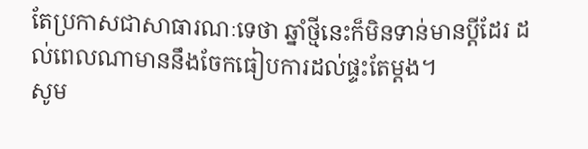តែប្រកាសជាសាធារណៈទេថា ឆ្នាំថ្មីនេះក៏មិនទាន់មានប្ដីដែរ ដល់ពេលណាមាននឹងចែកធៀបការដល់ផ្ទះតែម្ដង។
សូម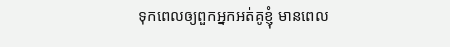ទុកពេលឲ្យពួកអ្នកអត់គូខ្ញុំ មានពេល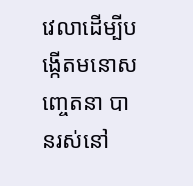វេលាដើម្បីបង្កើតមនោសញ្ចេតនា បានរស់នៅ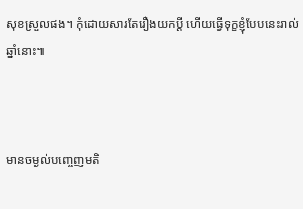សុខស្រួលផង។ កុំដោយសារតែរឿងយកប្ដី ហើយធ្វើទុក្ខខ្ញុំបែបនេះរាល់ឆ្នាំនោះ៕



មានចម្ងល់បញ្ចេញមតិ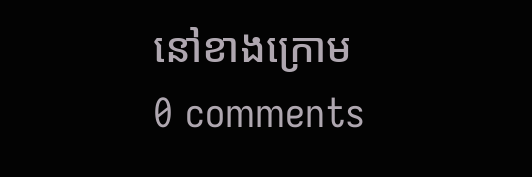នៅខាងក្រោម
0 comments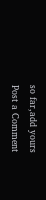so far,add yours
Post a Comment